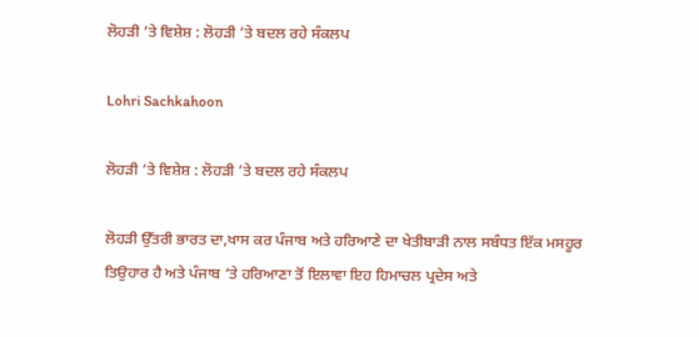ਲੋਹੜੀ ’ਤੇ ਵਿਸ਼ੇਸ਼ : ਲੋਹੜੀ ’ਤੇ ਬਦਲ ਰਹੇ ਸੰਕਲਪ

Lohri Sachkahoon

ਲੋਹੜੀ ’ਤੇ ਵਿਸ਼ੇਸ਼ : ਲੋਹੜੀ ’ਤੇ ਬਦਲ ਰਹੇ ਸੰਕਲਪ

ਲੋਹੜੀ ਉੱਤਰੀ ਭਾਰਤ ਦਾ,ਖਾਸ ਕਰ ਪੰਜਾਬ ਅਤੇ ਹਰਿਆਣੇ ਦਾ ਖੇਤੀਬਾੜੀ ਨਾਲ ਸਬੰਧਤ ਇੱਕ ਮਸਹੂਰ ਤਿਉਹਾਰ ਹੈ ਅਤੇ ਪੰਜਾਬ ‘ਤੇ ਹਰਿਆਣਾ ਤੋਂ ਇਲਾਵਾ ਇਹ ਹਿਮਾਚਲ ਪ੍ਰਦੇਸ ਅਤੇ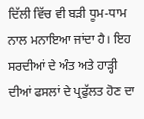ਦਿੱਲੀ ਵਿੱਚ ਵੀ ਬੜੀ ਧੂਮ-ਧਾਮ ਨਾਲ ਮਨਾਇਆ ਜਾਂਦਾ ਹੈ। ਇਹ ਸਰਦੀਆਂ ਦੇ ਅੰਤ ਅਤੇ ਹਾੜ੍ਹੀ ਦੀਆਂ ਫਸਲਾਂ ਦੇ ਪ੍ਰਫੁੱਲਤ ਹੋਣ ਦਾ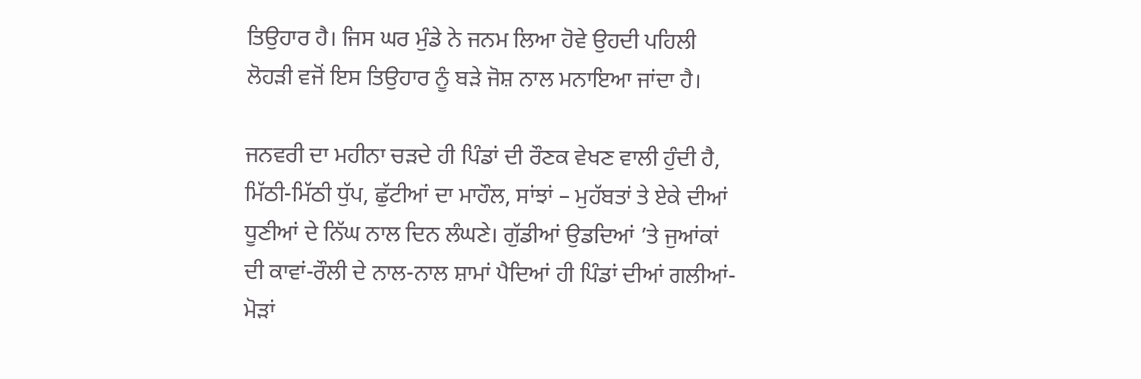ਤਿਉਹਾਰ ਹੈ। ਜਿਸ ਘਰ ਮੁੰਡੇ ਨੇ ਜਨਮ ਲਿਆ ਹੋਵੇ ਉਹਦੀ ਪਹਿਲੀ ਲੋਹੜੀ ਵਜੋਂ ਇਸ ਤਿਉਹਾਰ ਨੂੰ ਬੜੇ ਜੋਸ਼ ਨਾਲ ਮਨਾਇਆ ਜਾਂਦਾ ਹੈ।

ਜਨਵਰੀ ਦਾ ਮਹੀਨਾ ਚੜਦੇ ਹੀ ਪਿੰਡਾਂ ਦੀ ਰੌਣਕ ਵੇਖਣ ਵਾਲੀ ਹੁੰਦੀ ਹੈ, ਮਿੱਠੀ-ਮਿੱਠੀ ਧੁੱਪ, ਛੁੱਟੀਆਂ ਦਾ ਮਾਹੌਲ, ਸਾਂਝਾਂ – ਮੁਹੱਬਤਾਂ ਤੇ ਏਕੇ ਦੀਆਂ ਧੂਣੀਆਂ ਦੇ ਨਿੱਘ ਨਾਲ ਦਿਨ ਲੰਘਣੇ। ਗੁੱਡੀਆਂ ਉਡਦਿਆਂ ’ਤੇ ਜੁਆਂਕਾਂ ਦੀ ਕਾਵਾਂ-ਰੌਲੀ ਦੇ ਨਾਲ-ਨਾਲ ਸ਼ਾਮਾਂ ਪੈਦਿਆਂ ਹੀ ਪਿੰਡਾਂ ਦੀਆਂ ਗਲੀਆਂ-ਮੋੜਾਂ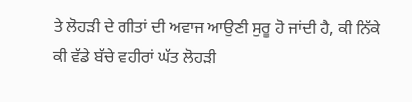ਤੇ ਲੋਹੜੀ ਦੇ ਗੀਤਾਂ ਦੀ ਅਵਾਜ ਆਉਣੀ ਸੁਰੂ ਹੋ ਜਾਂਦੀ ਹੈ, ਕੀ ਨਿੱਕੇ ਕੀ ਵੱਡੇ ਬੱਚੇ ਵਹੀਰਾਂ ਘੱਤ ਲੋਹੜੀ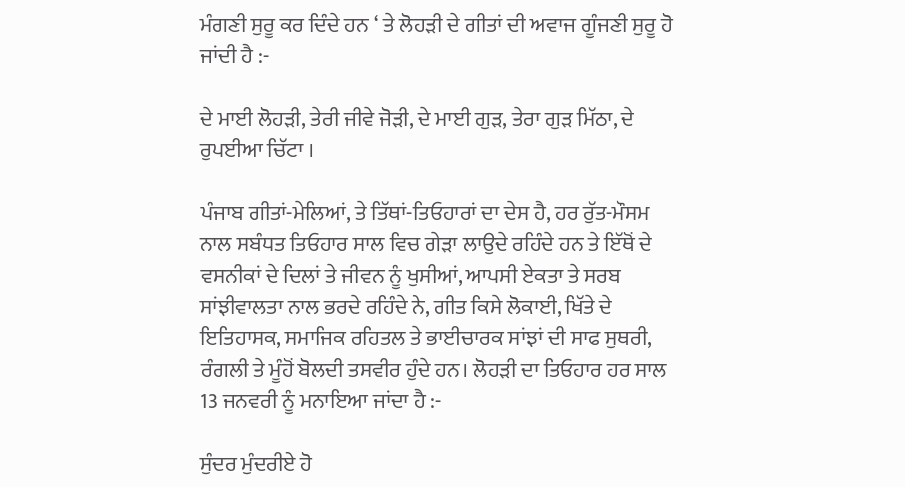ਮੰਗਣੀ ਸੁਰੂ ਕਰ ਦਿੰਦੇ ਹਨ ‘ ਤੇ ਲੋਹੜੀ ਦੇ ਗੀਤਾਂ ਦੀ ਅਵਾਜ ਗੂੰਜਣੀ ਸੁਰੂ ਹੋ ਜਾਂਦੀ ਹੈ :-

ਦੇ ਮਾਈ ਲੋਹੜੀ, ਤੇਰੀ ਜੀਵੇ ਜੋੜੀ, ਦੇ ਮਾਈ ਗੁੜ, ਤੇਰਾ ਗੁੜ ਮਿੱਠਾ, ਦੇ ਰੁਪਈਆ ਚਿੱਟਾ ।

ਪੰਜਾਬ ਗੀਤਾਂ-ਮੇਲਿਆਂ, ਤੇ ਤਿੱਥਾਂ-ਤਿਓਹਾਰਾਂ ਦਾ ਦੇਸ ਹੈ, ਹਰ ਰੁੱਤ-ਮੌਸਮ ਨਾਲ ਸਬੰਧਤ ਤਿਓਹਾਰ ਸਾਲ ਵਿਚ ਗੇੜਾ ਲਾਉਦੇ ਰਹਿੰਦੇ ਹਨ ਤੇ ਇੱਥੋਂ ਦੇ ਵਸਨੀਕਾਂ ਦੇ ਦਿਲਾਂ ਤੇ ਜੀਵਨ ਨੂੰ ਖੁਸੀਆਂ, ਆਪਸੀ ਏਕਤਾ ਤੇ ਸਰਬ ਸਾਂਝੀਵਾਲਤਾ ਨਾਲ ਭਰਦੇ ਰਹਿੰਦੇ ਨੇ, ਗੀਤ ਕਿਸੇ ਲੋਕਾਈ, ਖਿੱਤੇ ਦੇ ਇਤਿਹਾਸਕ, ਸਮਾਜਿਕ ਰਹਿਤਲ ਤੇ ਭਾਈਚਾਰਕ ਸਾਂਝਾਂ ਦੀ ਸਾਫ ਸੁਥਰੀ, ਰੰਗਲੀ ਤੇ ਮੂੰਹੋਂ ਬੋਲਦੀ ਤਸਵੀਰ ਹੁੰਦੇ ਹਨ। ਲੋਹੜੀ ਦਾ ਤਿਓਹਾਰ ਹਰ ਸਾਲ 13 ਜਨਵਰੀ ਨੂੰ ਮਨਾਇਆ ਜਾਂਦਾ ਹੈ :-

ਸੁੰਦਰ ਮੁੰਦਰੀਏ ਹੋ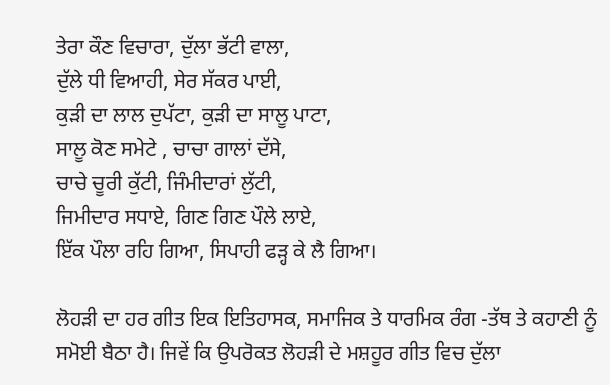ਤੇਰਾ ਕੌਣ ਵਿਚਾਰਾ, ਦੁੱਲਾ ਭੱਟੀ ਵਾਲਾ,
ਦੁੱਲੇ ਧੀ ਵਿਆਹੀ, ਸੇਰ ਸੱਕਰ ਪਾਈ,
ਕੁੜੀ ਦਾ ਲਾਲ ਦੁਪੱਟਾ, ਕੁੜੀ ਦਾ ਸਾਲੂ ਪਾਟਾ,
ਸਾਲੂ ਕੋਣ ਸਮੇਟੇ , ਚਾਚਾ ਗਾਲਾਂ ਦੱਸੇ,
ਚਾਚੇ ਚੂਰੀ ਕੁੱਟੀ, ਜਿੰਮੀਦਾਰਾਂ ਲੁੱਟੀ,
ਜਿਮੀਦਾਰ ਸਧਾਏ, ਗਿਣ ਗਿਣ ਪੌਲੇ ਲਾਏ,
ਇੱਕ ਪੌਲਾ ਰਹਿ ਗਿਆ, ਸਿਪਾਹੀ ਫੜ੍ਹ ਕੇ ਲੈ ਗਿਆ।

ਲੋਹੜੀ ਦਾ ਹਰ ਗੀਤ ਇਕ ਇਤਿਹਾਸਕ, ਸਮਾਜਿਕ ਤੇ ਧਾਰਮਿਕ ਰੰਗ -ਤੱਥ ਤੇ ਕਹਾਣੀ ਨੂੰ ਸਮੋਈ ਬੈਠਾ ਹੈ। ਜਿਵੇਂ ਕਿ ਉਪਰੋਕਤ ਲੋਹੜੀ ਦੇ ਮਸ਼ਹੂਰ ਗੀਤ ਵਿਚ ਦੁੱਲਾ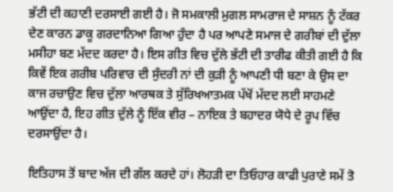ਭੱਟੀ ਦੀ ਕਹਾਣੀ ਦਰਸਾਈ ਗਈ ਹੈ। ਜੋ ਸਮਕਾਲੀ ਮੁਗਲ ਸਾਮਰਾਜ ਦੇ ਸਾਸ਼ਨ ਨੂੰ ਟੱਕਰ ਦੇਣ ਕਾਰਨ ਡਾਕੂ ਗਰਦਾਨਿਆ ਗਿਆ ਹੁੰਦਾ ਹੈ ਪਰ ਆਪਣੇ ਸਮਾਜ ਦੇ ਗਰੀਬਾਂ ਦੀ ਦੁੱਲਾ ਮਸੀਹਾ ਬਣ ਮੱਦਦ ਕਰਦਾ ਹੈ। ਇਸ ਗੀਤ ਵਿਚ ਦੁੱਲੇ ਭੱਟੀ ਦੀ ਤਾਰੀਫ ਕੀਤੀ ਗਈ ਹੈ ਕਿ ਕਿਵੇਂ ਇਕ ਗਰੀਬ ਪਰਿਵਾਰ ਦੀ ਸੁੰਦਰੀ ਨਾਂ ਦੀ ਕੁੜੀ ਨੂੰ ਆਪਣੀ ਧੀ ਬਣਾ ਕੇ ਉਸ ਦਾ ਕਾਜ ਰਚਾਉਣ ਵਿਚ ਦੁੱਲਾ ਆਰਥਕ ਤੇ ਸੁੱਰਿਖਆਤਮਕ ਪੱਖੋਂ ਮੱਦਦ ਲਈ ਸਾਹਮਣੇ ਆਉਂਦਾ ਹੈ, ਇਹ ਗੀਤ ਦੁੱਲੇ ਨੂੰ ਇੱਕ ਵੀਰ – ਨਾਇਕ ਤੇ ਬਹਾਦਰ ਯੋਧੇ ਦੇ ਰੂਪ ਵਿੱਚ ਦਰਸਾਉਂਦਾ ਹੈ।

ਇਤਿਹਾਸ ਤੋਂ ਬਾਦ ਅੱਜ ਦੀ ਗੱਲ ਕਰਦੇ ਹਾਂ। ਲੋਹੜੀ ਦਾ ਤਿਓਹਾਰ ਕਾਫੀ ਪੁਰਾਣੇ ਸਮੇਂ ਤੋ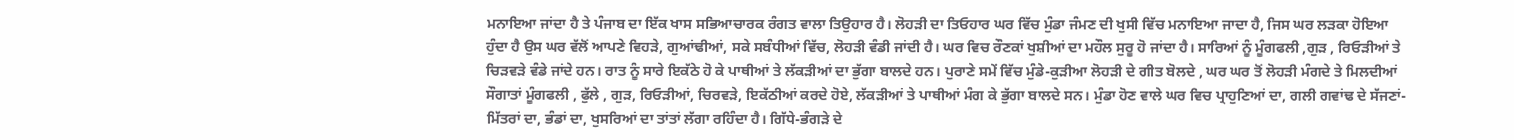ਮਨਾਇਆ ਜਾਂਦਾ ਹੈ ਤੇ ਪੰਜਾਬ ਦਾ ਇੱਕ ਖਾਸ ਸਭਿਆਚਾਰਕ ਰੰਗਤ ਵਾਲਾ ਤਿਉਹਾਰ ਹੈ। ਲੋਹੜੀ ਦਾ ਤਿਓਹਾਰ ਘਰ ਵਿੱਚ ਮੁੰਡਾ ਜੰਮਣ ਦੀ ਖੁਸੀ ਵਿੱਚ ਮਨਾਇਆ ਜਾਦਾ ਹੈ, ਜਿਸ ਘਰ ਲੜਕਾ ਹੋਇਆ ਹੁੰਦਾ ਹੈ ਉਸ ਘਰ ਵੱਲੋਂ ਆਪਣੇ ਵਿਹੜੇ, ਗੁਆਂਢੀਆਂ, ਸਕੇ ਸਬੰਧੀਆਂ ਵਿੱਚ, ਲੋਹੜੀ ਵੰਡੀ ਜਾਂਦੀ ਹੈ। ਘਰ ਵਿਚ ਰੌਣਕਾਂ ਖੁਸ਼ੀਆਂ ਦਾ ਮਹੌਲ ਸੁਰੂ ਹੋ ਜਾਂਦਾ ਹੈ। ਸਾਰਿਆਂ ਨੂੰ ਮੂੰਗਫਲੀ ,ਗੁੜ , ਰਿਓੜੀਆਂ ਤੇ ਚਿੜਵੜੇ ਵੰਡੇ ਜਾਂਦੇ ਹਨ। ਰਾਤ ਨੂੰ ਸਾਰੇ ਇਕੱਠੇ ਹੋ ਕੇ ਪਾਥੀਆਂ ਤੇ ਲੱਕੜੀਆਂ ਦਾ ਭੁੱਗਾ ਬਾਲਦੇ ਹਨ। ਪੁਰਾਣੇ ਸਮੇਂ ਵਿੱਚ ਮੁੰਡੇ-ਕੁੜੀਆ ਲੋਹੜੀ ਦੇ ਗੀਤ ਬੋਲਦੇ , ਘਰ ਘਰ ਤੋਂ ਲੋਹੜੀ ਮੰਗਦੇ ਤੇ ਮਿਲਦੀਆਂ ਸੌਗਾਤਾਂ ਮੂੰਗਫਲੀ , ਫੁੱਲੇ , ਗੁੜ, ਰਿਓੜੀਆਂ, ਚਿਰਵੜੇ, ਇਕੱਠੀਆਂ ਕਰਦੇ ਹੋਏ, ਲੱਕੜੀਆਂ ਤੇ ਪਾਥੀਆਂ ਮੰਗ ਕੇ ਭੁੱਗਾ ਬਾਲਦੇ ਸਨ। ਮੁੰਡਾ ਹੋਣ ਵਾਲੇ ਘਰ ਵਿਚ ਪ੍ਰਾਹੁਣਿਆਂ ਦਾ, ਗਲੀ ਗਵਾਂਢ ਦੇ ਸੱਜਣਾਂ-ਮਿੱਤਰਾਂ ਦਾ, ਭੰਡਾਂ ਦਾ, ਖੁਸਰਿਆਂ ਦਾ ਤਾਂਤਾਂ ਲੱਗਾ ਰਹਿੰਦਾ ਹੈ। ਗਿੱਧੇ-ਭੰਗੜੇ ਦੇ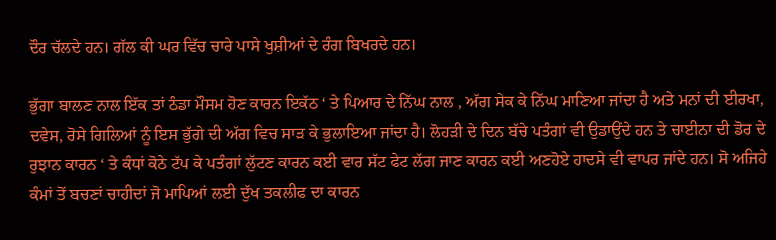ਦੌਰ ਚੱਲਦੇ ਹਨ। ਗੱਲ ਕੀ ਘਰ ਵਿੱਚ ਚਾਰੇ ਪਾਸੇ ਖੁਸ਼ੀਆਂ ਦੇ ਰੰਗ ਬਿਖਰਦੇ ਹਨ।

ਭੁੱਗਾ ਬਾਲਣ ਨਾਲ ਇੱਕ ਤਾਂ ਠੰਡਾ ਮੌਸਮ ਹੋਣ ਕਾਰਨ ਇਕੱਠ ‘ ਤੇ ਪਿਆਰ ਦੇ ਨਿੱਘ ਨਾਲ , ਅੱਗ ਸੇਕ ਕੇ ਨਿੱਘ ਮਾਣਿਆ ਜਾਂਦਾ ਹੈ ਅਤੇ ਮਨਾਂ ਦੀ ਈਰਖਾ, ਦਵੇਸ, ਰੋਸੇ ਗਿਲਿਆਂ ਨੂੰ ਇਸ ਭੁੱਗੇ ਦੀ ਅੱਗ ਵਿਚ ਸਾੜ ਕੇ ਭੁਲਾਇਆ ਜਾਂਦਾ ਹੈ। ਲੋਹੜੀ ਦੇ ਦਿਨ ਬੱਚੇ ਪਤੰਗਾਂ ਵੀ ਉਡਾਉਂਦੇ ਹਨ ਤੇ ਚਾਈਨਾ ਦੀ ਡੋਰ ਦੇ ਰੁਝਾਨ ਕਾਰਨ ‘ ਤੇ ਕੰਧਾਂ ਕੋਠੇ ਟੱਪ ਕੇ ਪਤੰਗਾਂ ਲੁੱਟਣ ਕਾਰਨ ਕਈ ਵਾਰ ਸੱਟ ਫੇਟ ਲੱਗ ਜਾਣ ਕਾਰਨ ਕਈ ਅਣਹੋਏ ਹਾਦਸੇ ਵੀ ਵਾਪਰ ਜਾਂਦੇ ਹਨ। ਸੋ ਅਜਿਹੇ ਕੰਮਾਂ ਤੋਂ ਬਚਣਾਂ ਚਾਹੀਦਾਂ ਜੋ ਮਾਪਿਆਂ ਲਈ ਦੁੱਖ ਤਕਲੀਫ ਦਾ ਕਾਰਨ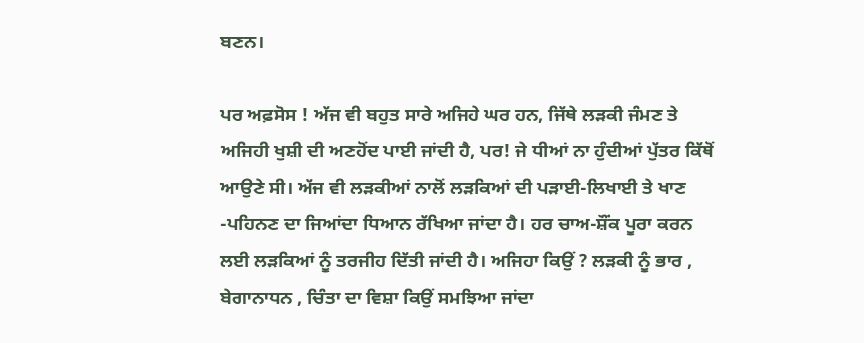ਬਣਨ।

ਪਰ ਅਫ਼ਸੋਸ ! ਅੱਜ ਵੀ ਬਹੁਤ ਸਾਰੇ ਅਜਿਹੇ ਘਰ ਹਨ, ਜਿੱਥੇ ਲੜਕੀ ਜੰਮਣ ਤੇ ਅਜਿਹੀ ਖੁਸ਼ੀ ਦੀ ਅਣਹੋਂਦ ਪਾਈ ਜਾਂਦੀ ਹੈ, ਪਰ! ਜੇ ਧੀਆਂ ਨਾ ਹੁੰਦੀਆਂ ਪੁੱਤਰ ਕਿੱਥੋਂ ਆਉਣੇ ਸੀ। ਅੱਜ ਵੀ ਲੜਕੀਆਂ ਨਾਲੋਂ ਲੜਕਿਆਂ ਦੀ ਪੜਾਈ-ਲਿਖਾਈ ਤੇ ਖਾਣ -ਪਹਿਨਣ ਦਾ ਜਿਆਂਦਾ ਧਿਆਨ ਰੱਖਿਆ ਜਾਂਦਾ ਹੈ। ਹਰ ਚਾਅ-ਸ਼ੌਂਕ ਪੂਰਾ ਕਰਨ ਲਈ ਲੜਕਿਆਂ ਨੂੰ ਤਰਜੀਹ ਦਿੱਤੀ ਜਾਂਦੀ ਹੈ। ਅਜਿਹਾ ਕਿਉਂ ? ਲੜਕੀ ਨੂੰ ਭਾਰ , ਬੇਗਾਨਾਧਨ , ਚਿੰਤਾ ਦਾ ਵਿਸ਼ਾ ਕਿਉਂ ਸਮਝਿਆ ਜਾਂਦਾ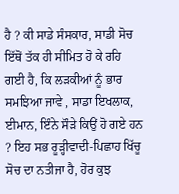ਹੈ ? ਕੀ ਸਾਡੇ ਸੰਸਕਾਰ, ਸਾਡੀ ਸੋਚ ਇੱਥੋਂ ਤੱਕ ਹੀ ਸੀਮਿਤ ਹੋ ਕੇ ਰਹਿ ਗਈ ਹੈ, ਕਿ ਲੜਕੀਆਂ ਨੂੰ ਭਾਰ ਸਮਝਿਆ ਜਾਵੇ , ਸਾਡਾ ਇਖਲਾਕ, ਈਮਾਨ, ਇੰਨੇ ਸੌੜੇ ਕਿਉਂ ਹੋ ਗਏ ਹਨ ? ਇਹ ਸਭ ਰੂੜ੍ਹੀਵਾਦੀ-ਪਿਛਾਹ ਖਿੱਚੂ ਸੋਚ ਦਾ ਨਤੀਜਾ ਹੈ, ਹੋਰ ਕੁਝ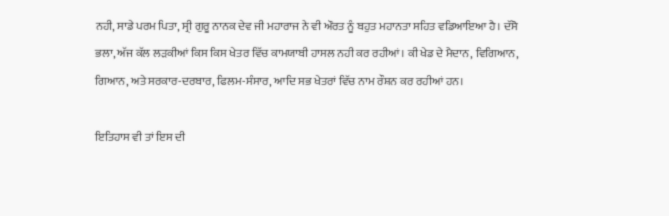ਨਹੀ, ਸਾਡੇ ਪਰਮ ਪਿਤਾ, ਸ੍ਰੀ ਗੁਰੂ ਨਾਨਕ ਦੇਵ ਜੀ ਮਹਾਰਾਜ ਨੇ ਵੀ ਔਰਤ ਨੂੰ ਬਹੁਤ ਮਹਾਨਤਾ ਸਹਿਤ ਵਡਿਆਇਆ ਹੈ। ਦੱਸੋ ਭਲਾ, ਅੱਜ ਕੱਲ ਲੜਕੀਆਂ ਕਿਸ ਕਿਸ ਖੇਤਰ ਵਿੱਚ ਕਾਮਯਾਬੀ ਹਾਸਲ ਨਹੀ ਕਰ ਰਹੀਆਂ। ਕੀ ਖੇਡ ਦੇ ਮੈਦਾਨ, ਵਿਗਿਆਨ, ਗਿਆਨ, ਅਤੇ ਸਰਕਾਰ-ਦਰਬਾਰ, ਫਿਲਮ-ਸੰਸਾਰ, ਆਦਿ ਸਭ ਖੇਤਰਾਂ ਵਿੱਚ ਨਾਮ ਰੌਸ਼ਨ ਕਰ ਰਹੀਆਂ ਹਨ।

ਇਤਿਹਾਸ ਵੀ ਤਾਂ ਇਸ ਦੀ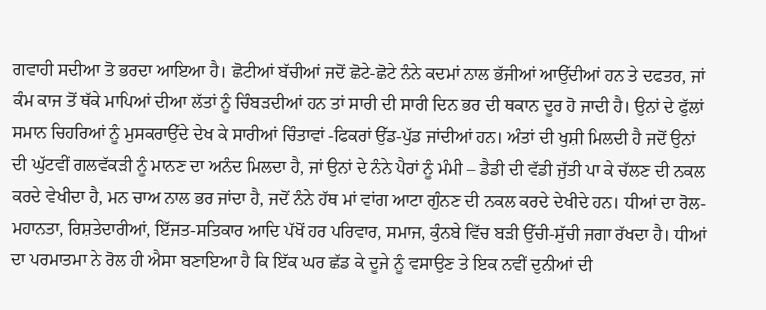ਗਵਾਹੀ ਸਦੀਆ ਤੋ ਭਰਦਾ ਆਇਆ ਹੈ। ਛੋਟੀਆਂ ਬੱਚੀਆਂ ਜਦੋਂ ਛੋਟੇ-ਛੋਟੇ ਨੰਨੇ ਕਦਮਾਂ ਨਾਲ ਭੱਜੀਆਂ ਆਉੱਦੀਆਂ ਹਨ ਤੇ ਦਫਤਰ, ਜਾਂ ਕੰਮ ਕਾਜ ਤੋਂ ਥੱਕੇ ਮਾਪਿਆਂ ਦੀਆ ਲੱਤਾਂ ਨੂੰ ਚਿੰਬੜਦੀਆਂ ਹਨ ਤਾਂ ਸਾਰੀ ਦੀ ਸਾਰੀ ਦਿਨ ਭਰ ਦੀ ਥਕਾਨ ਦੂਰ ਹੋ ਜਾਦੀ ਹੈ। ਉਨਾਂ ਦੇ ਫੁੱਲਾਂ ਸਮਾਨ ਚਿਹਰਿਆਂ ਨੂੰ ਮੁਸਕਰਾਉੱਦੇ ਦੇਖ ਕੇ ਸਾਰੀਆਂ ਚਿੰਤਾਵਾਂ -ਫਿਕਰਾਂ ਉੱਡ-ਪੁੱਡ ਜਾਂਦੀਆਂ ਹਨ। ਅੰਤਾਂ ਦੀ ਖੁਸ਼ੀ ਮਿਲਦੀ ਹੈ ਜਦੋਂ ਉਨਾਂ ਦੀ ਘੁੱਟਵੀਂ ਗਲਵੱਕੜੀ ਨੂੰ ਮਾਨਣ ਦਾ ਅਨੰਦ ਮਿਲਦਾ ਹੈ, ਜਾਂ ਉਨਾਂ ਦੇ ਨੰਨੇ ਪੈਰਾਂ ਨੂੰ ਮੰਮੀ – ਡੈਡੀ ਦੀ ਵੱਡੀ ਜੁੱਤੀ ਪਾ ਕੇ ਚੱਲਣ ਦੀ ਨਕਲ ਕਰਦੇ ਵੇਖੀਦਾ ਹੈ, ਮਨ ਚਾਅ ਨਾਲ ਭਰ ਜਾਂਦਾ ਹੈ, ਜਦੋਂ ਨੰਨੇ ਹੱਥ ਮਾਂ ਵਾਂਗ ਆਟਾ ਗੁੰਨਣ ਦੀ ਨਕਲ ਕਰਦੇ ਦੇਖੀਦੇ ਹਨ। ਧੀਆਂ ਦਾ ਰੋਲ-ਮਹਾਨਤਾ, ਰਿਸ਼ਤੇਦਾਰੀਆਂ, ਇੱਜਤ-ਸਤਿਕਾਰ ਆਦਿ ਪੱਖੋਂ ਹਰ ਪਰਿਵਾਰ, ਸਮਾਜ, ਕੁੰਨਬੇ ਵਿੱਚ ਬੜੀ ਉੱਚੀ-ਸੁੱਚੀ ਜਗਾ ਰੱਖਦਾ ਹੈ। ਧੀਆਂ ਦਾ ਪਰਮਾਤਮਾ ਨੇ ਰੋਲ ਹੀ ਐਸਾ ਬਣਾਇਆ ਹੈ ਕਿ ਇੱਕ ਘਰ ਛੱਡ ਕੇ ਦੂਜੇ ਨੂੰ ਵਸਾਉਣ ਤੇ ਇਕ ਨਵੀਂ ਦੁਨੀਆਂ ਦੀ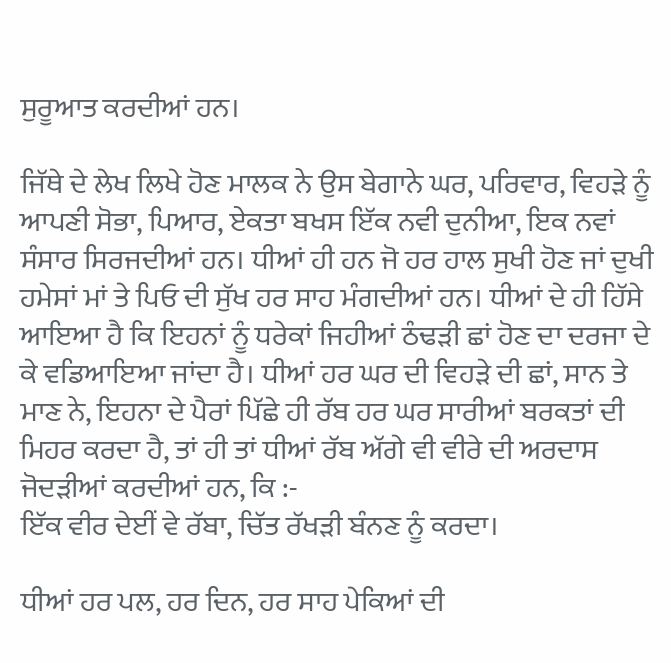ਸੁਰੂਆਤ ਕਰਦੀਆਂ ਹਨ।

ਜਿੱਥੇ ਦੇ ਲੇਖ ਲਿਖੇ ਹੋਣ ਮਾਲਕ ਨੇ ਉਸ ਬੇਗਾਨੇ ਘਰ, ਪਰਿਵਾਰ, ਵਿਹੜੇ ਨੂੰ ਆਪਣੀ ਸੋਭਾ, ਪਿਆਰ, ਏਕਤਾ ਬਖਸ ਇੱਕ ਨਵੀ ਦੁਨੀਆ, ਇਕ ਨਵਾਂ ਸੰਸਾਰ ਸਿਰਜਦੀਆਂ ਹਨ। ਧੀਆਂ ਹੀ ਹਨ ਜੋ ਹਰ ਹਾਲ ਸੁਖੀ ਹੋਣ ਜਾਂ ਦੁਖੀ ਹਮੇਸਾਂ ਮਾਂ ਤੇ ਪਿਓ ਦੀ ਸੁੱਖ ਹਰ ਸਾਹ ਮੰਗਦੀਆਂ ਹਨ। ਧੀਆਂ ਦੇ ਹੀ ਹਿੱਸੇ ਆਇਆ ਹੈ ਕਿ ਇਹਨਾਂ ਨੂੰ ਧਰੇਕਾਂ ਜਿਹੀਆਂ ਠੰਢੜੀ ਛਾਂ ਹੋਣ ਦਾ ਦਰਜਾ ਦੇ ਕੇ ਵਡਿਆਇਆ ਜਾਂਦਾ ਹੈ। ਧੀਆਂ ਹਰ ਘਰ ਦੀ ਵਿਹੜੇ ਦੀ ਛਾਂ, ਸਾਨ ਤੇ ਮਾਣ ਨੇ, ਇਹਨਾ ਦੇ ਪੈਰਾਂ ਪਿੱਛੇ ਹੀ ਰੱਬ ਹਰ ਘਰ ਸਾਰੀਆਂ ਬਰਕਤਾਂ ਦੀ ਮਿਹਰ ਕਰਦਾ ਹੈ, ਤਾਂ ਹੀ ਤਾਂ ਧੀਆਂ ਰੱਬ ਅੱਗੇ ਵੀ ਵੀਰੇ ਦੀ ਅਰਦਾਸ ਜੋਦੜੀਆਂ ਕਰਦੀਆਂ ਹਨ, ਕਿ :-
ਇੱਕ ਵੀਰ ਦੇਈਂ ਵੇ ਰੱਬਾ, ਚਿੱਤ ਰੱਖੜੀ ਬੰਨਣ ਨੂੰ ਕਰਦਾ।

ਧੀਆਂ ਹਰ ਪਲ, ਹਰ ਦਿਨ, ਹਰ ਸਾਹ ਪੇਕਿਆਂ ਦੀ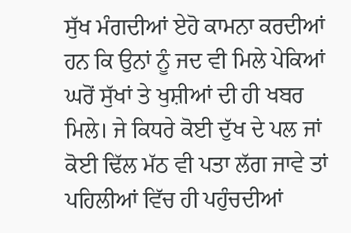ਸੁੱਖ ਮੰਗਦੀਆਂ ਏਹੋ ਕਾਮਨਾ ਕਰਦੀਆਂ ਹਨ ਕਿ ਉਨਾਂ ਨੂੰ ਜਦ ਵੀ ਮਿਲੇ ਪੇਕਿਆਂ ਘਰੋਂ ਸੁੱਖਾਂ ਤੇ ਖੁਸ਼ੀਆਂ ਦੀ ਹੀ ਖਬਰ ਮਿਲੇ। ਜੇ ਕਿਧਰੇ ਕੋਈ ਦੁੱਖ ਦੇ ਪਲ ਜਾਂ ਕੋਈ ਢਿੱਲ ਮੱਠ ਵੀ ਪਤਾ ਲੱਗ ਜਾਵੇ ਤਾਂ ਪਹਿਲੀਆਂ ਵਿੱਚ ਹੀ ਪਹੁੰਚਦੀਆਂ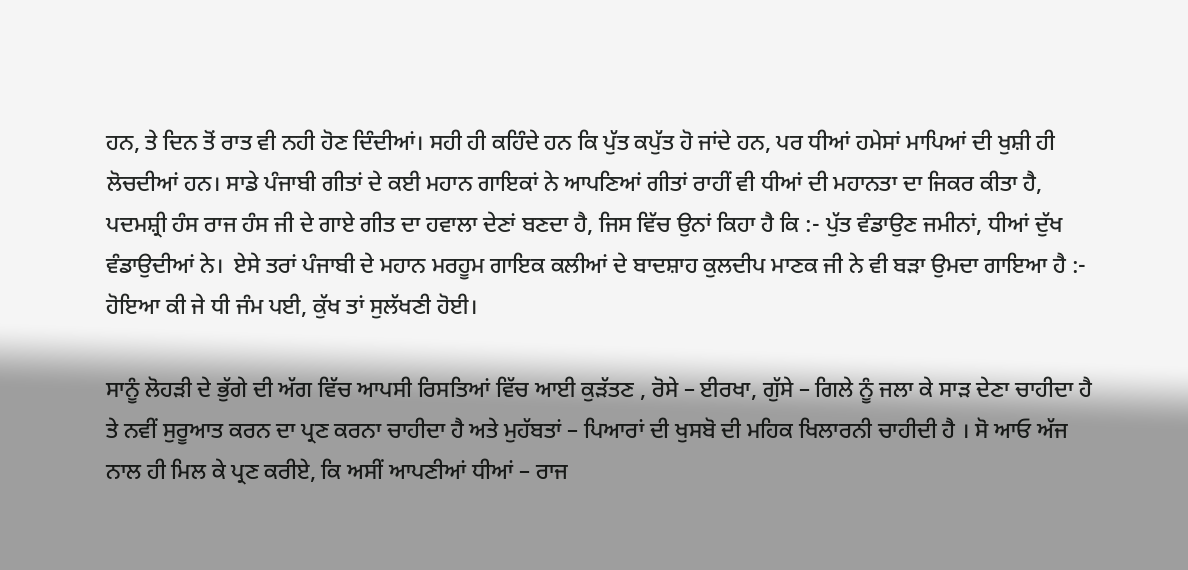ਹਨ, ਤੇ ਦਿਨ ਤੋਂ ਰਾਤ ਵੀ ਨਹੀ ਹੋਣ ਦਿੰਦੀਆਂ। ਸਹੀ ਹੀ ਕਹਿੰਦੇ ਹਨ ਕਿ ਪੁੱਤ ਕਪੁੱਤ ਹੋ ਜਾਂਦੇ ਹਨ, ਪਰ ਧੀਆਂ ਹਮੇਸਾਂ ਮਾਪਿਆਂ ਦੀ ਖੁਸ਼ੀ ਹੀ ਲੋਚਦੀਆਂ ਹਨ। ਸਾਡੇ ਪੰਜਾਬੀ ਗੀਤਾਂ ਦੇ ਕਈ ਮਹਾਨ ਗਾਇਕਾਂ ਨੇ ਆਪਣਿਆਂ ਗੀਤਾਂ ਰਾਹੀਂ ਵੀ ਧੀਆਂ ਦੀ ਮਹਾਨਤਾ ਦਾ ਜਿਕਰ ਕੀਤਾ ਹੈ, ਪਦਮਸ਼੍ਰੀ ਹੰਸ ਰਾਜ ਹੰਸ ਜੀ ਦੇ ਗਾਏ ਗੀਤ ਦਾ ਹਵਾਲਾ ਦੇਣਾਂ ਬਣਦਾ ਹੈ, ਜਿਸ ਵਿੱਚ ਉਨਾਂ ਕਿਹਾ ਹੈ ਕਿ :- ਪੁੱਤ ਵੰਡਾਉਣ ਜਮੀਨਾਂ, ਧੀਆਂ ਦੁੱਖ ਵੰਡਾਉਦੀਆਂ ਨੇ।  ਏਸੇ ਤਰਾਂ ਪੰਜਾਬੀ ਦੇ ਮਹਾਨ ਮਰਹੂਮ ਗਾਇਕ ਕਲੀਆਂ ਦੇ ਬਾਦਸ਼ਾਹ ਕੁਲਦੀਪ ਮਾਣਕ ਜੀ ਨੇ ਵੀ ਬੜਾ ਉਮਦਾ ਗਾਇਆ ਹੈ :- ਹੋਇਆ ਕੀ ਜੇ ਧੀ ਜੰਮ ਪਈ, ਕੁੱਖ ਤਾਂ ਸੁਲੱਖਣੀ ਹੋਈ।

ਸਾਨੂੰ ਲੋਹੜੀ ਦੇ ਭੁੱਗੇ ਦੀ ਅੱਗ ਵਿੱਚ ਆਪਸੀ ਰਿਸਤਿਆਂ ਵਿੱਚ ਆਈ ਕੁੜੱਤਣ , ਰੋਸੇ – ਈਰਖਾ, ਗੁੱਸੇ – ਗਿਲੇ ਨੂੰ ਜਲਾ ਕੇ ਸਾੜ ਦੇਣਾ ਚਾਹੀਦਾ ਹੈ ਤੇ ਨਵੀਂ ਸੁਰੂਆਤ ਕਰਨ ਦਾ ਪ੍ਰਣ ਕਰਨਾ ਚਾਹੀਦਾ ਹੈ ਅਤੇ ਮੁਹੱਬਤਾਂ – ਪਿਆਰਾਂ ਦੀ ਖੁਸਬੋ ਦੀ ਮਹਿਕ ਖਿਲਾਰਨੀ ਚਾਹੀਦੀ ਹੈ । ਸੋ ਆਓ ਅੱਜ ਨਾਲ ਹੀ ਮਿਲ ਕੇ ਪ੍ਰਣ ਕਰੀਏ, ਕਿ ਅਸੀਂ ਆਪਣੀਆਂ ਧੀਆਂ – ਰਾਜ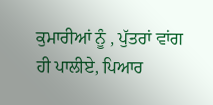ਕੁਮਾਰੀਆਂ ਨੂੰ , ਪੁੱਤਰਾਂ ਵਾਂਗ ਹੀ ਪਾਲੀਏ, ਪਿਆਰ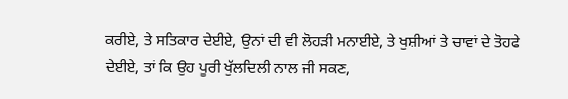ਕਰੀਏ, ਤੇ ਸਤਿਕਾਰ ਦੇਈਏ, ਉਨਾਂ ਦੀ ਵੀ ਲੋਹੜੀ ਮਨਾਈਏ, ਤੇ ਖੁਸ਼ੀਆਂ ਤੇ ਚਾਵਾਂ ਦੇ ਤੋਹਫੇ ਦੇਈਏ, ਤਾਂ ਕਿ ਉਹ ਪੂਰੀ ਖੁੱਲਦਿਲੀ ਨਾਲ ਜੀ ਸਕਣ,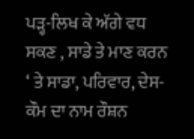ਪੜ੍ਹ-ਲਿਖ ਕੇ ਅੱਗੇ ਵਧ ਸਕਣ , ਸਾਡੇ ਤੇ ਮਾਣ ਕਰਨ ‘ ਤੇ ਸਾਡਾ, ਪਰਿਵਾਰ, ਦੇਸ-ਕੌਮ ਦਾ ਨਾਮ ਰੌਸ਼ਨ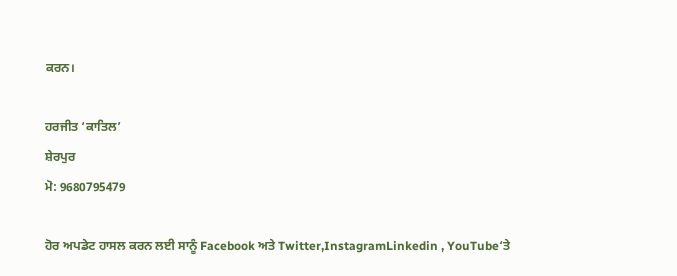ਕਰਨ।

ਹਰਜੀਤ ‘ਕਾਤਿਲ’
ਸ਼ੇਰਪੁਰ
ਮੋ: 9680795479

ਹੋਰ ਅਪਡੇਟ ਹਾਸਲ ਕਰਨ ਲਈ ਸਾਨੂੰ Facebook ਅਤੇ Twitter,InstagramLinkedin , YouTube‘ਤੇ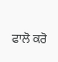ਫਾਲੋ ਕਰੋ